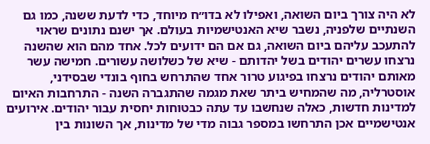לא היה צורך ביום השואה, ואפילו לא בדו״ח מיוחד, כדי לדעת ששנה, כמו גם השנתיים שלפניה, נשבר שיא האנטישמיות בעולם. אך ישנם נתונים שראוי להתעכב עליהם ביום השואה, גם אם הם ידועים לכל. אחד מהם הוא שהשנה נרצחו עשרים יהודים בשל יהדותם - שיא של כשלושה עשורים. חמישה עשר מאותם יהודים נרצחו בפיגוע טרור אחד שהתרחש בחוף בונדי שבסידני, אוסטרליה, מה שהמחיש ביתר שאת מגמה שהתגברה השנה - התרחבות האיום למדינות חדשות, כאלה שנחשבו עד עתה כבטוחות יחסית עבור יהודים. אירועים אנטישמיים אכן התרחשו במספר גבוה מדי של מדינות, אך השונות בין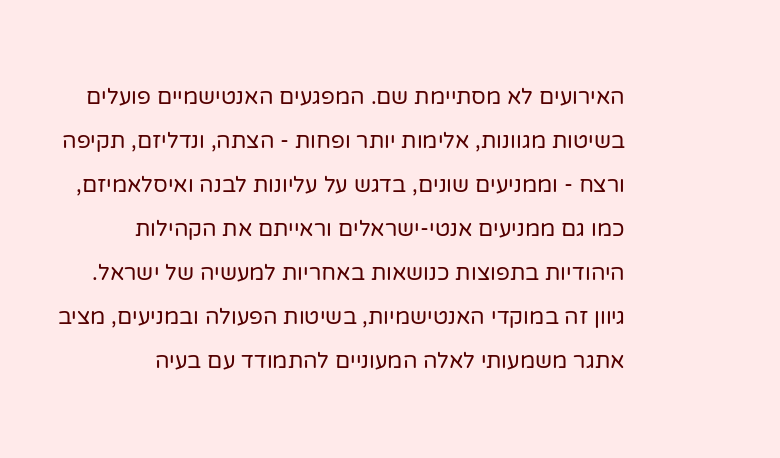האירועים לא מסתיימת שם. המפגעים האנטישמיים פועלים בשיטות מגוונות, אלימות יותר ופחות - הצתה, ונדליזם, תקיפה ורצח - וממניעים שונים, בדגש על עליונות לבנה ואיסלאמיזם, כמו גם ממניעים אנטי-ישראלים וראייתם את הקהילות היהודיות בתפוצות כנושאות באחריות למעשיה של ישראל.
גיוון זה במוקדי האנטישמיות, בשיטות הפעולה ובמניעים, מציב אתגר משמעותי לאלה המעוניים להתמודד עם בעיה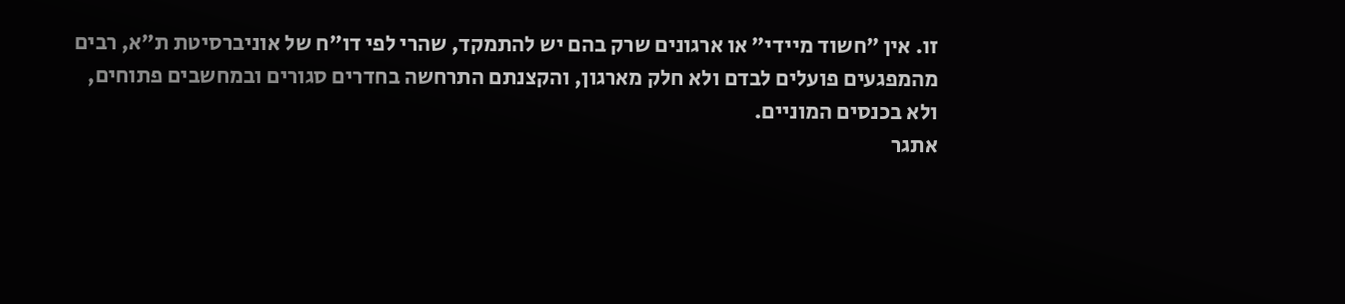זו. אין ״חשוד מיידי״ או ארגונים שרק בהם יש להתמקד, שהרי לפי דו״ח של אוניברסיטת ת״א, רבים מהמפגעים פועלים לבדם ולא חלק מארגון, והקצנתם התרחשה בחדרים סגורים ובמחשבים פתוחים, ולא בכנסים המוניים.
אתגר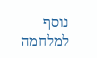נוסף למלחמה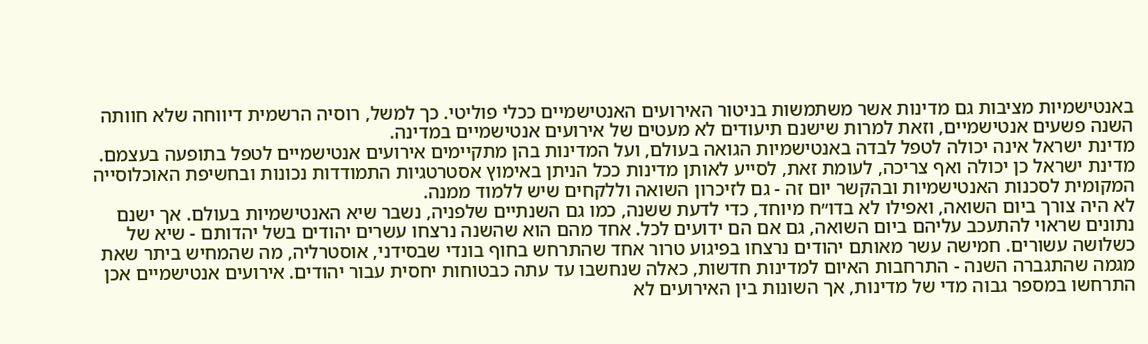באנטישמיות מציבות גם מדינות אשר משתמשות בניטור האירועים האנטישמיים ככלי פוליטי. כך למשל, רוסיה הרשמית דיווחה שלא חוותה השנה פשעים אנטישמיים, וזאת למרות שישנם תיעודים לא מעטים של אירועים אנטישמיים במדינה.
מדינת ישראל אינה יכולה לטפל לבדה באנטישמיות הגואה בעולם, ועל המדינות בהן מתקיימים אירועים אנטישמיים לטפל בתופעה בעצמם. מדינת ישראל כן יכולה ואף צריכה, לעומת זאת, לסייע לאותן מדינות ככל הניתן באימוץ אסטרטגיות התמודדות נכונות ובחשיפת האוכלוסייה המקומית לסכנות האנטישמיות ובהקשר יום זה - גם לזיכרון השואה וללקחים שיש ללמוד ממנה.
לא היה צורך ביום השואה, ואפילו לא בדו״ח מיוחד, כדי לדעת ששנה, כמו גם השנתיים שלפניה, נשבר שיא האנטישמיות בעולם. אך ישנם נתונים שראוי להתעכב עליהם ביום השואה, גם אם הם ידועים לכל. אחד מהם הוא שהשנה נרצחו עשרים יהודים בשל יהדותם - שיא של כשלושה עשורים. חמישה עשר מאותם יהודים נרצחו בפיגוע טרור אחד שהתרחש בחוף בונדי שבסידני, אוסטרליה, מה שהמחיש ביתר שאת מגמה שהתגברה השנה - התרחבות האיום למדינות חדשות, כאלה שנחשבו עד עתה כבטוחות יחסית עבור יהודים. אירועים אנטישמיים אכן התרחשו במספר גבוה מדי של מדינות, אך השונות בין האירועים לא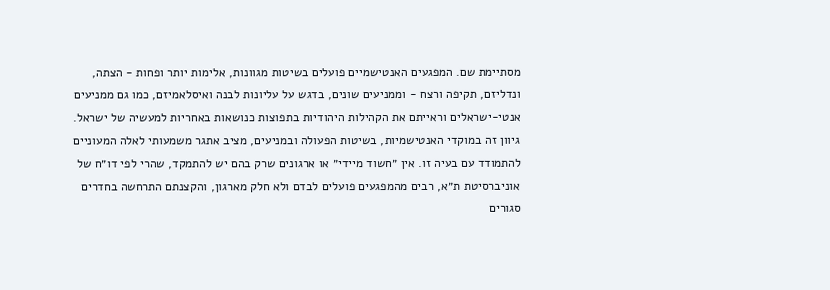מסתיימת שם. המפגעים האנטישמיים פועלים בשיטות מגוונות, אלימות יותר ופחות - הצתה, ונדליזם, תקיפה ורצח - וממניעים שונים, בדגש על עליונות לבנה ואיסלאמיזם, כמו גם ממניעים אנטי-ישראלים וראייתם את הקהילות היהודיות בתפוצות כנושאות באחריות למעשיה של ישראל.
גיוון זה במוקדי האנטישמיות, בשיטות הפעולה ובמניעים, מציב אתגר משמעותי לאלה המעוניים להתמודד עם בעיה זו. אין ״חשוד מיידי״ או ארגונים שרק בהם יש להתמקד, שהרי לפי דו״ח של אוניברסיטת ת״א, רבים מהמפגעים פועלים לבדם ולא חלק מארגון, והקצנתם התרחשה בחדרים סגורים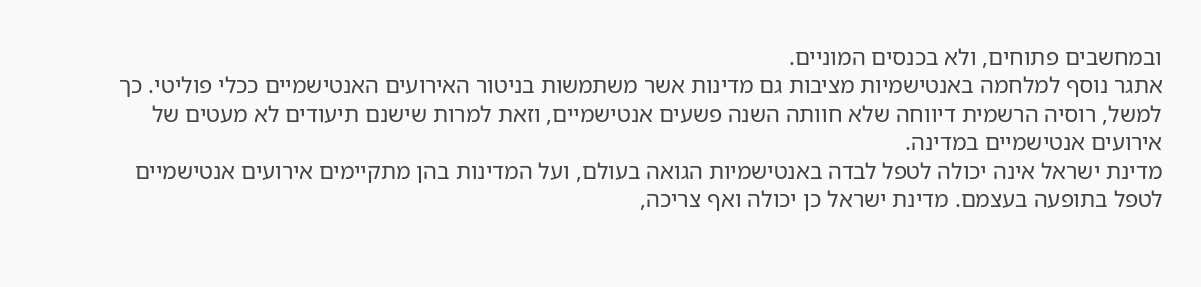ובמחשבים פתוחים, ולא בכנסים המוניים.
אתגר נוסף למלחמה באנטישמיות מציבות גם מדינות אשר משתמשות בניטור האירועים האנטישמיים ככלי פוליטי. כך למשל, רוסיה הרשמית דיווחה שלא חוותה השנה פשעים אנטישמיים, וזאת למרות שישנם תיעודים לא מעטים של אירועים אנטישמיים במדינה.
מדינת ישראל אינה יכולה לטפל לבדה באנטישמיות הגואה בעולם, ועל המדינות בהן מתקיימים אירועים אנטישמיים לטפל בתופעה בעצמם. מדינת ישראל כן יכולה ואף צריכה,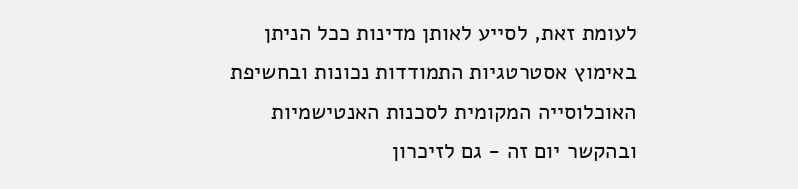לעומת זאת, לסייע לאותן מדינות ככל הניתן באימוץ אסטרטגיות התמודדות נכונות ובחשיפת האוכלוסייה המקומית לסכנות האנטישמיות ובהקשר יום זה - גם לזיכרון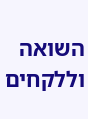השואה וללקחים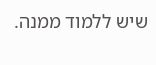שיש ללמוד ממנה.